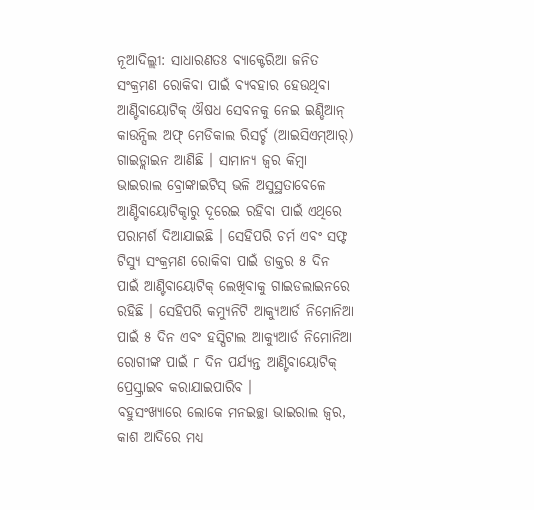ନୂଆଦିଲ୍ଲୀ: ସାଧାରଣତଃ ବ୍ୟାକ୍ଟେରିଆ ଜନିତ ସଂକ୍ରମଣ ରୋକିବା ପାଇଁ ବ୍ୟବହାର ହେଉଥିବା ଆଣ୍ଟିବାୟୋଟିକ୍ ଔଷଧ ସେବନକୁ ନେଇ ଇଣ୍ଡିଆନ୍ କାଉନ୍ସିଲ ଅଫ୍ ମେଡିକାଲ ରିସର୍ଚ୍ଚ (ଆଇସିଏମ୍ଆର୍) ଗାଇଡ୍ଲାଇନ ଆଣିଛି । ସାମାନ୍ୟ ଜ୍ୱର କିମ୍ବା ଭାଇରାଲ ବ୍ରୋଙ୍କାଇଟିସ୍ ଭଳି ଅସୁସ୍ଥତାବେଳେ ଆଣ୍ଟିବାୟୋଟିକ୍ଠାରୁ ଦୂରେଇ ରହିବା ପାଇଁ ଏଥିରେ ପରାମର୍ଶ ଦିଆଯାଇଛି । ସେହିପରି ଚର୍ମ ଏବଂ ସଫ୍ଟ ଟିସ୍ୟୁ ସଂକ୍ରମଣ ରୋକିବା ପାଇଁ ଡାକ୍ତର ୫ ଦିନ ପାଇଁ ଆଣ୍ଟିବାୟୋଟିକ୍ ଲେଖିବାକୁ ଗାଇଡଲାଇନରେ ରହିଛି । ସେହିପରି କମ୍ୟୁନିଟି ଆକ୍ୟୁଆର୍ଡ ନିମୋନିଆ ପାଇଁ ୫ ଦିନ ଏବଂ ହସ୍ପିଟାଲ ଆକ୍ୟୁଆର୍ଡ ନିମୋନିଆ ରୋଗୀଙ୍କ ପାଇଁ ୮ ଦିନ ପର୍ଯ୍ୟନ୍ତ ଆଣ୍ଟିବାୟୋଟିକ୍ ପ୍ରେସ୍କ୍ରାଇବ କରାଯାଇପାରିବ ।
ବହୁସଂଖ୍ୟାରେ ଲୋକେ ମନଇଚ୍ଛା ଭାଇରାଲ ଜ୍ୱର, କାଶ ଆଦିରେ ମଧ୍ୟ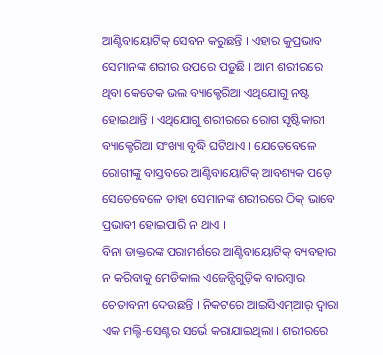ଆଣ୍ଟିବାୟୋଟିକ୍ ସେବନ କରୁଛନ୍ତି । ଏହାର କୁପ୍ରଭାବ ସେମାନଙ୍କ ଶରୀର ଉପରେ ପଡ଼ୁଛି । ଆମ ଶରୀରରେ ଥିବା କେତେକ ଭଲ ବ୍ୟାକ୍ଟେରିଆ ଏଥିଯୋଗୁ ନଷ୍ଟ ହୋଇଥାନ୍ତି । ଏଥିଯୋଗୁ ଶରୀରରେ ରୋଗ ସୃଷ୍ଟିକାରୀ ବ୍ୟାକ୍ଟେରିଆ ସଂଖ୍ୟା ବୃଦ୍ଧି ଘଟିଥାଏ । ଯେତେବେଳେ ରୋଗୀଙ୍କୁ ବାସ୍ତବରେ ଆଣ୍ଟିବାୟୋଟିକ୍ ଆବଶ୍ୟକ ପଡ଼େ ସେତେବେଳେ ତାହା ସେମାନଙ୍କ ଶରୀରରେ ଠିକ୍ ଭାବେ ପ୍ରଭାବୀ ହୋଇପାରି ନ ଥାଏ ।
ବିନା ଡାକ୍ତରଙ୍କ ପରାମର୍ଶରେ ଆଣ୍ଟିବାୟୋଟିକ୍ ବ୍ୟବହାର ନ କରିବାକୁ ମେଡିକାଲ ଏଜେନ୍ସିଗୁଡ଼ିକ ବାରମ୍ବାର ଚେତାବନୀ ଦେଉଛନ୍ତି । ନିକଟରେ ଆଇସିଏମ୍ଆର୍ ଦ୍ୱାରା ଏକ ମଲ୍ଟି-ସେଣ୍ଟର ସର୍ଭେ କରାଯାଇଥିଲା । ଶରୀରରେ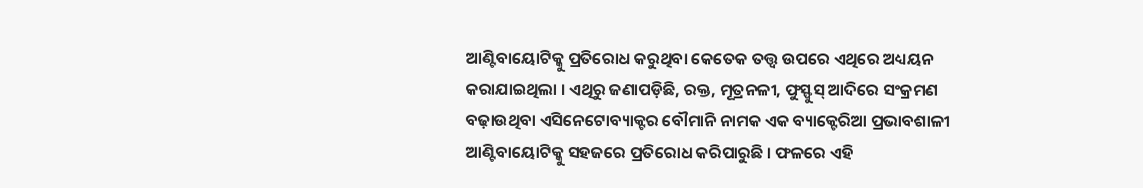ଆଣ୍ଟିବାୟୋଟିକ୍କୁ ପ୍ରତିରୋଧ କରୁଥିବା କେତେକ ତତ୍ତ୍ୱ ଉପରେ ଏଥିରେ ଅଧ୍ୟୟନ କରାଯାଇଥିଲା । ଏଥିରୁ ଜଣାପଡ଼ିଛି, ରକ୍ତ, ମୂତ୍ରନଳୀ, ଫୁସ୍ଫୁସ୍ ଆଦିରେ ସଂକ୍ରମଣ ବଢ଼ାଉଥିବା ଏସିନେଟୋବ୍ୟାକ୍ଟର ବୌମାନି ନାମକ ଏକ ବ୍ୟାକ୍ଟେରିଆ ପ୍ରଭାବଶାଳୀ ଆଣ୍ଟିବାୟୋଟିକ୍କୁ ସହଜରେ ପ୍ରତିରୋଧ କରିପାରୁଛି । ଫଳରେ ଏହି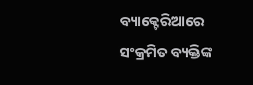ବ୍ୟାକ୍ଟେରିଆରେ ସଂକ୍ରମିତ ବ୍ୟକ୍ତିଙ୍କ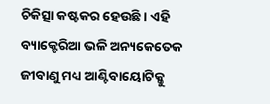ଚିକିତ୍ସା କଷ୍ଟକର ହେଉଛି । ଏହି ବ୍ୟାକ୍ଟେରିଆ ଭଳି ଅନ୍ୟକେତେକ ଜୀବାଣୁ ମଧ୍ୟ ଆଣ୍ଟିବାୟୋଟିକ୍କୁ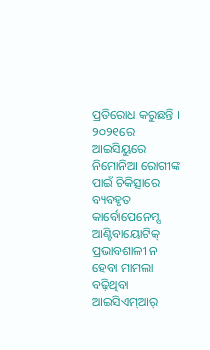ପ୍ରତିରୋଧ କରୁଛନ୍ତି ।
୨୦୨୧ରେ ଆଇସିୟୁରେ ନିମୋନିଆ ରୋଗୀଙ୍କ ପାଇଁ ଚିକିତ୍ସାରେ ବ୍ୟବହୃତ କାର୍ବୋପେନେମ୍ସ ଆଣ୍ଟିବାୟୋଟିକ୍ ପ୍ରଭାବଶାଳୀ ନ ହେବା ମାମଲା ବଢ଼ିଥିବା ଆଇସିଏମ୍ଆର୍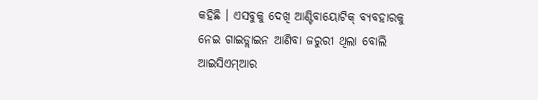କହିଛି । ଏସବୁକୁ ଦେଖି ଆଣ୍ଟିବାୟୋଟିକ୍ ବ୍ୟବହାରକୁ ନେଇ ଗାଇଡ୍ଲାଇନ ଆଣିବା ଜରୁରୀ ଥିଲା ବୋଲି ଆଇସିଏମ୍ଆର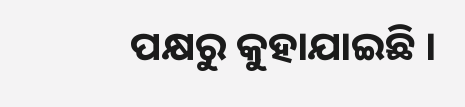ପକ୍ଷରୁ କୁହାଯାଇଛି ।